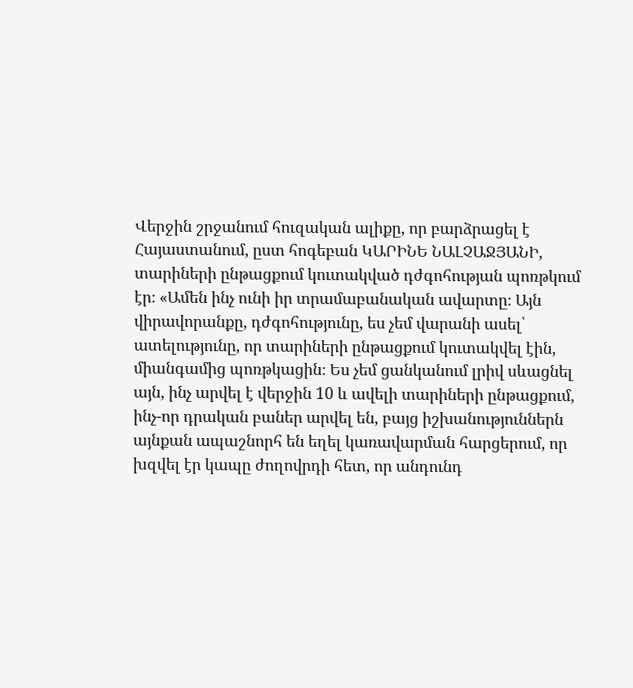Վերջին շրջանում հուզական ալիքը, որ բարձրացել է Հայաստանում, ըստ հոգեբան ԿԱՐԻՆԵ ՆԱԼՉԱՋՅԱՆԻ, տարիների ընթացքում կուտակված դժգոհության պոռթկում էր։ «Ամեն ինչ ունի իր տրամաբանական ավարտը։ Այն վիրավորանքը, դժգոհությունը, ես չեմ վարանի ասել՝ ատելությունը, որ տարիների ընթացքում կուտակվել էին, միանգամից պոռթկացին։ Ես չեմ ցանկանում լրիվ սևացնել այն, ինչ արվել է վերջին 10 և ավելի տարիների ընթացքում, ինչ-որ դրական բաներ արվել են, բայց իշխանություններն այնքան ապաշնորհ են եղել կառավարման հարցերում, որ խզվել էր կապը ժողովրդի հետ, որ անդունդ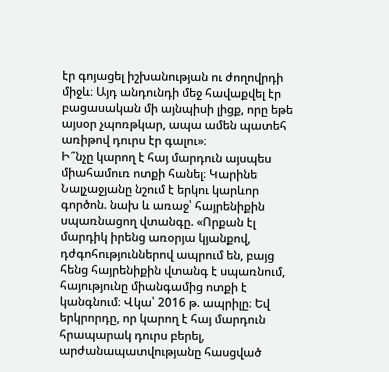էր գոյացել իշխանության ու ժողովրդի միջև։ Այդ անդունդի մեջ հավաքվել էր բացասական մի այնպիսի լիցք, որը եթե այսօր չպոռթկար, ապա ամեն պատեհ առիթով դուրս էր գալու»։
Ի՞նչը կարող է հայ մարդուն այսպես միահամուռ ոտքի հանել։ Կարինե Նալչաջյանը նշում է երկու կարևոր գործոն. նախ և առաջ՝ հայրենիքին սպառնացող վտանգը. «Որքան էլ մարդիկ իրենց առօրյա կյանքով, դժգոհություններով ապրում են, բայց հենց հայրենիքին վտանգ է սպառնում, հայությունը միանգամից ոտքի է կանգնում։ Վկա՝ 2016 թ. ապրիլը։ Եվ երկրորդը, որ կարող է հայ մարդուն հրապարակ դուրս բերել, արժանապատվությանը հասցված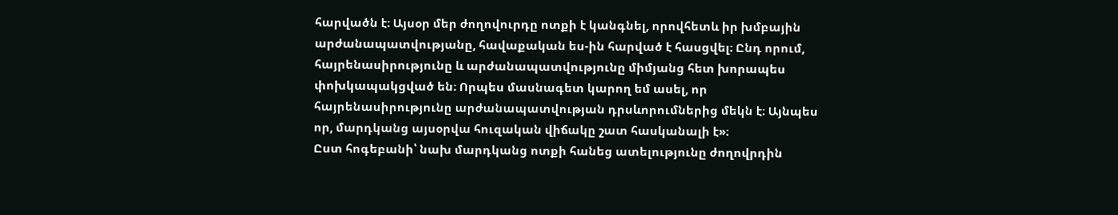հարվածն է։ Այսօր մեր ժողովուրդը ոտքի է կանգնել, որովհետև իր խմբային արժանապատվությանը, հավաքական ես-ին հարված է հասցվել։ Ընդ որում, հայրենասիրությունը և արժանապատվությունը միմյանց հետ խորապես փոխկապակցված են։ Որպես մասնագետ կարող եմ ասել, որ հայրենասիրությունը արժանապատվության դրսևորումներից մեկն է։ Այնպես որ, մարդկանց այսօրվա հուզական վիճակը շատ հասկանալի է»։
Ըստ հոգեբանի՝ նախ մարդկանց ոտքի հանեց ատելությունը ժողովրդին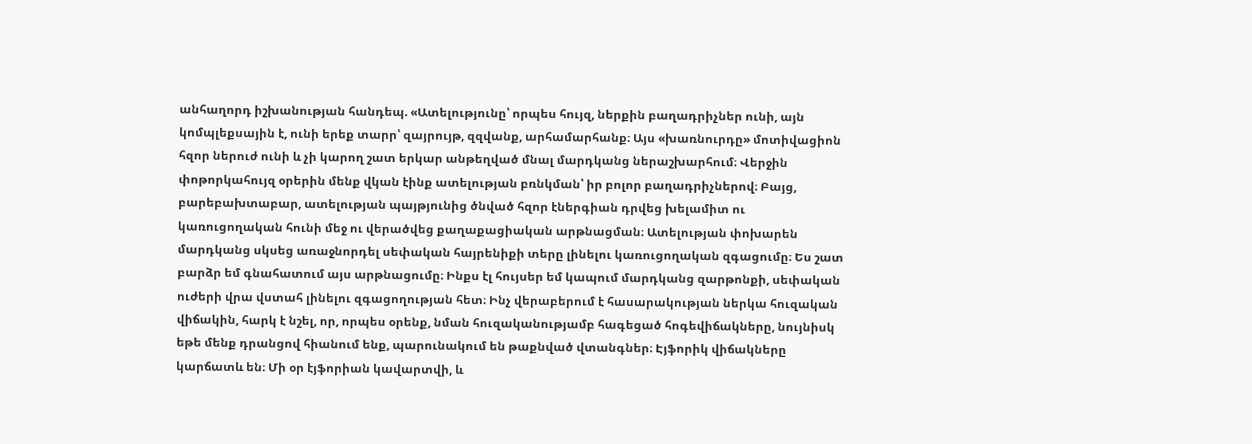անհաղորդ իշխանության հանդեպ. «Ատելությունը՝ որպես հույզ, ներքին բաղադրիչներ ունի, այն կոմպլեքսային է, ունի երեք տարր՝ զայրույթ, զզվանք, արհամարհանք։ Այս «խառնուրդը» մոտիվացիոն հզոր ներուժ ունի և չի կարող շատ երկար անթեղված մնալ մարդկանց ներաշխարհում։ Վերջին փոթորկահույզ օրերին մենք վկան էինք ատելության բռնկման՝ իր բոլոր բաղադրիչներով։ Բայց, բարեբախտաբար, ատելության պայթյունից ծնված հզոր էներգիան դրվեց խելամիտ ու կառուցողական հունի մեջ ու վերածվեց քաղաքացիական արթնացման։ Ատելության փոխարեն մարդկանց սկսեց առաջնորդել սեփական հայրենիքի տերը լինելու կառուցողական զգացումը։ Ես շատ բարձր եմ գնահատում այս արթնացումը։ Ինքս էլ հույսեր եմ կապում մարդկանց զարթոնքի, սեփական ուժերի վրա վստահ լինելու զգացողության հետ։ Ինչ վերաբերում է հասարակության ներկա հուզական վիճակին, հարկ է նշել, որ, որպես օրենք, նման հուզականությամբ հագեցած հոգեվիճակները, նույնիսկ եթե մենք դրանցով հիանում ենք, պարունակում են թաքնված վտանգներ։ Էյֆորիկ վիճակները կարճատև են։ Մի օր էյֆորիան կավարտվի, և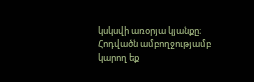կսկսվի առօրյա կյանքը։
Հոդվածն ամբողջությամբ կարող եք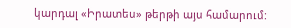կարդալ «Իրատես» թերթի այս համարում: